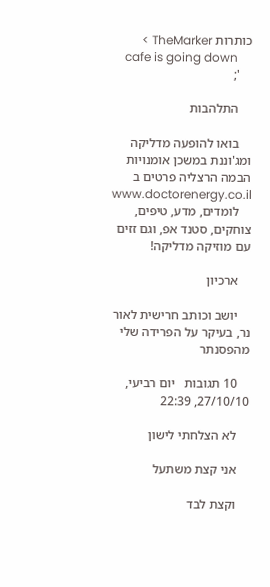כותרות TheMarker >
    cafe is going down
    ';

    התלהבות

    בואו להופעה מדליקה ומג'וננת במשכן אומנויות הבמה הרצליה פרטים ב www.doctorenergy.co.il
    לומדים, מדע, טיפים, צוחקים, סטנד אפ, וגם זזים עם מוזיקה מדליקה!

    ארכיון

    יושב וכותב חרישית לאור נר, בעיקר על הפרידה שלי מהפסנתר

    10 תגובות   יום רביעי, 27/10/10, 22:39

    לא הצלחתי לישון

    אני קצת משתעל

    וקצת לבד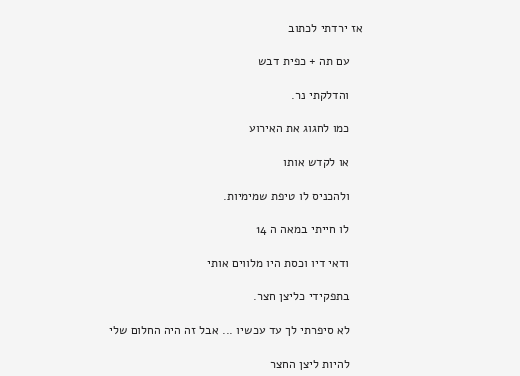אז ירדתי לכתוב

    עם תה + כפית דבש

    והדלקתי נר.

    כמו לחגוג את האירוע

    או לקדש אותו

    ולהכניס לו טיפת שמימיות.

    לו חייתי במאה ה 14

    ודאי דיו וכסת היו מלווים אותי

    בתפקידי כליצן חצר.

    לא סיפרתי לך עד עכשיו ... אבל זה היה החלום שלי

    להיות ליצן החצר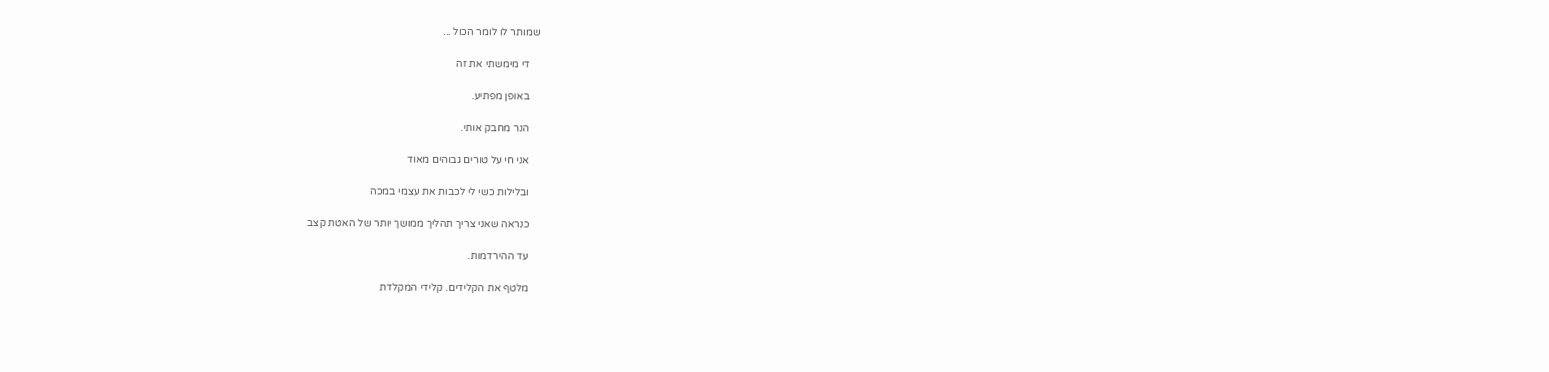שמותר לו לומר הכול ...

    די מימשתי את זה

    באופן מפתיע.

    הנר מחבק אותי.

    אני חי על טורים גבוהים מאוד

    ובלילות כשי לי לכבות את עצמי במכה

    כנראה שאני צריך תהליך ממושך יותר של האטת קצב

    עד ההירדמות.

    מלטף את הקלידים. קלידי המקלדת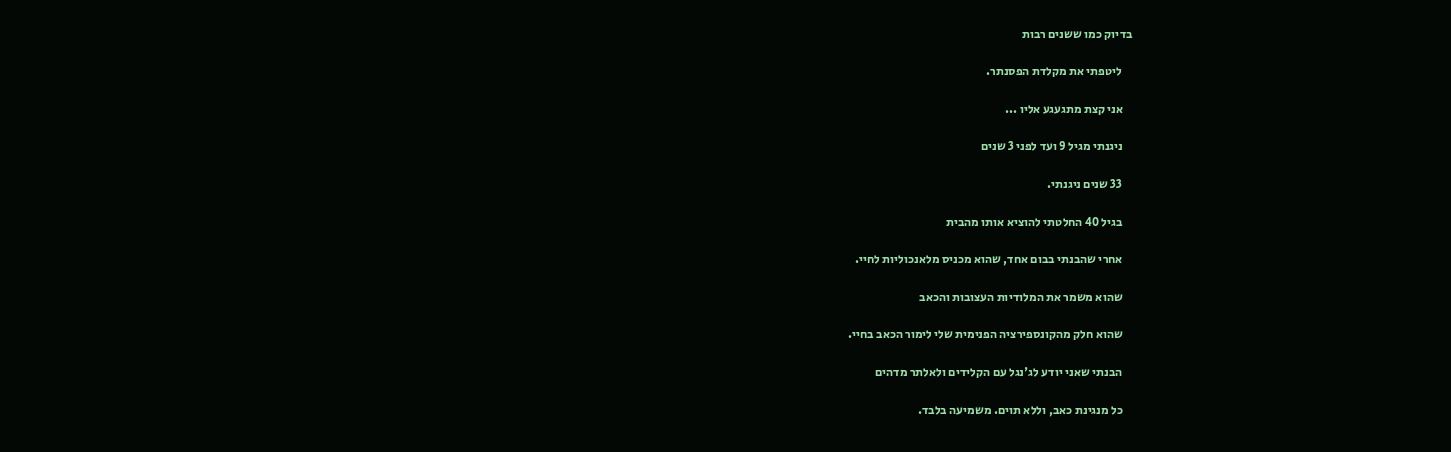בדיוק כמו ששנים רבות

    ליטפתי את מקלדת הפסנתר.

    אני קצת מתגעגע אליו ...

    ניגנתי מגיל 9 ועד לפני 3 שנים

    33 שנים ניגנתי.

    בגיל 40 החלטתי להוציא אותו מהבית

    אחרי שהבנתי בבום אחד, שהוא מכניס מלאנכוליות לחיי.

    שהוא משמר את המלודיות העצובות והכאב

    שהוא חלק מהקונספירציה הפנימית שלי לימור הכאב בחיי.

    הבנתי שאני יודע לג'נגל עם הקלידים ולאלתר מדהים

    כל מנגינת כאב, וללא תוים. משמיעה בלבד.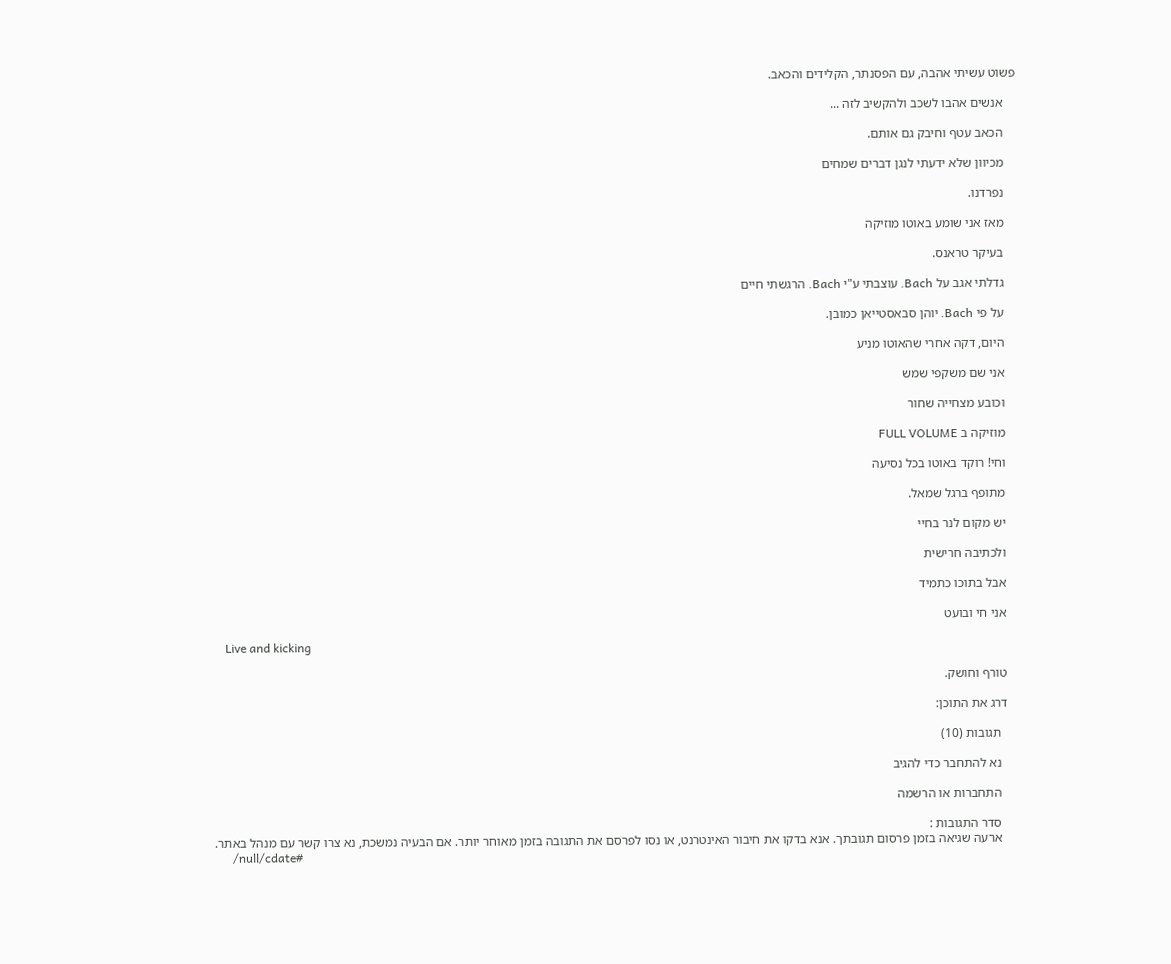פשוט עשיתי אהבה, עם הפסנתר, הקלידים והכאב.

    אנשים אהבו לשכב ולהקשיב לזה ...

    הכאב עטף וחיבק גם אותם.

    מכיוון שלא ידעתי לנגן דברים שמחים

    נפרדנו.

    מאז אני שומע באוטו מוזיקה

    בעיקר טראנס.

    גדלתי אגב על Bach. עוצבתי ע"י Bach. הרגשתי חיים

    על פי Bach. יוהן סבאסטייאן כמובן.

    היום, דקה אחרי שהאוטו מניע

    אני שם משקפי שמש

    וכובע מצחייה שחור

    מוזיקה ב FULL VOLUME

    וחי! רוקד באוטו בכל נסיעה

    מתופף ברגל שמאל.

    יש מקום לנר בחיי

    ולכתיבה חרישית

    אבל בתוכו כתמיד

    אני חי ובועט

    Live and kicking

    טורף וחושק.

    דרג את התוכן:

      תגובות (10)

      נא להתחבר כדי להגיב

      התחברות או הרשמה

      סדר התגובות :
      ארעה שגיאה בזמן פרסום תגובתך. אנא בדקו את חיבור האינטרנט, או נסו לפרסם את התגובה בזמן מאוחר יותר. אם הבעיה נמשכת, נא צרו קשר עם מנהל באתר.
      /null/cdate#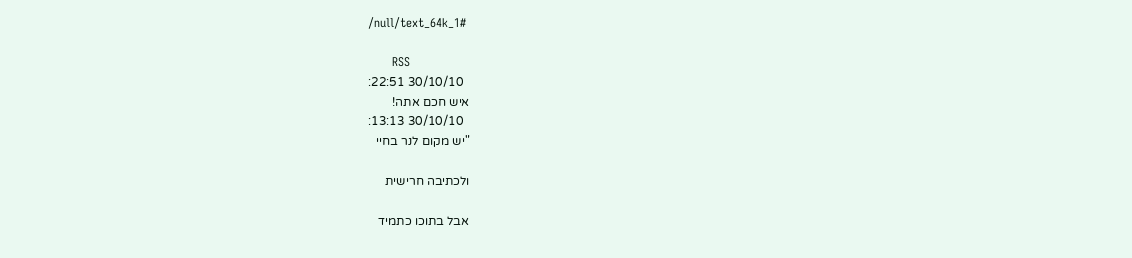/null/text_64k_1#

      RSS
        30/10/10 22:51:
      איש חכם אתה!
        30/10/10 13:13:
      "יש מקום לנר בחיי

      ולכתיבה חרישית

      אבל בתוכו כתמיד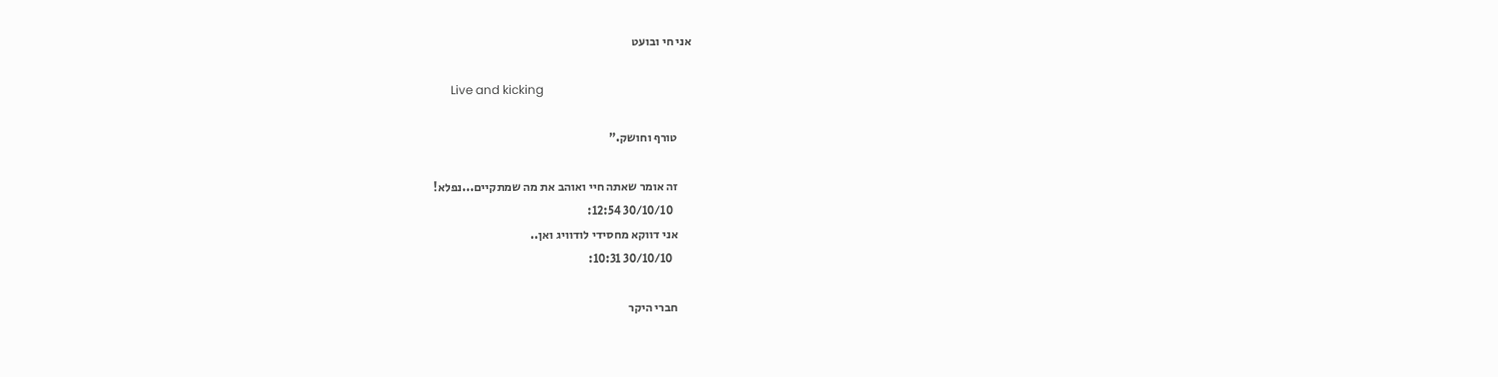אני חי ובועט

      Live and kicking

      טורף וחושק."

      זה אומר שאתה חיי ואוהב את מה שמתקיים...נפלא!
        30/10/10 12:54:
      אני דווקא מחסידי לודוויג ואן..
        30/10/10 10:31:

      חברי היקר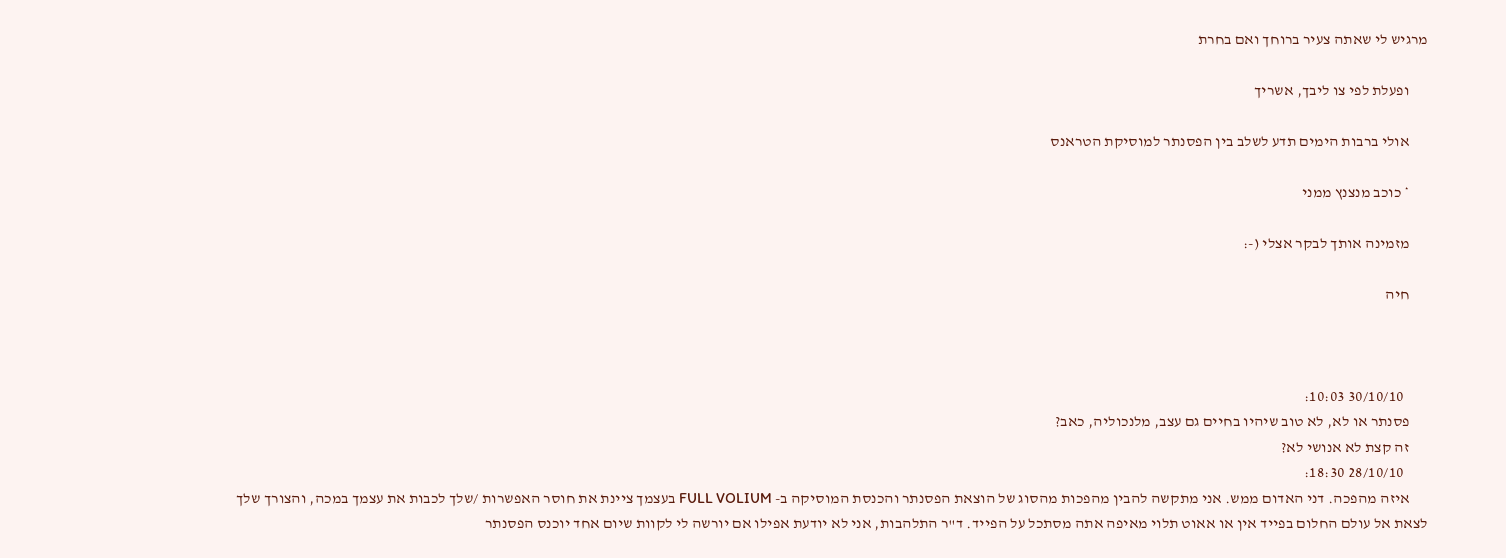מרגיש לי שאתה צעיר ברוחך ואם בחרת

      ופעלת לפי צו ליבך, אשריך

      אולי ברבות הימים תדע לשלב בין הפסנתר למוסיקת הטראנס

      * כוכב מנצנץ ממני

      מזמינה אותך לבקר אצלי (-:

      חיה



        30/10/10 10:03:
      פסנתר או לא, לא טוב שיהיו בחיים גם עצב, מלנכוליה, כאב?
      זה קצת לא אנושי לא?
        28/10/10 18:30:
      איזה מהפכה. דני האדום ממש. אני מתקשה להבין מהפכות מהסוג של הוצאת הפסנתר והכנסת המוסיקה ב- FULL VOLIUM בעצמך ציינת את חוסר האפשרות /שלך לכבות את עצמך במכה, והצורך שלך לצאת אל עולם החלום בפייד אין או אאוט תלוי מאיפה אתה מסתכל על הפייד. ד"ר התלהבות, אני לא יודעת אפילו אם יורשה לי לקוות שיום אחד יוכנס הפסנתר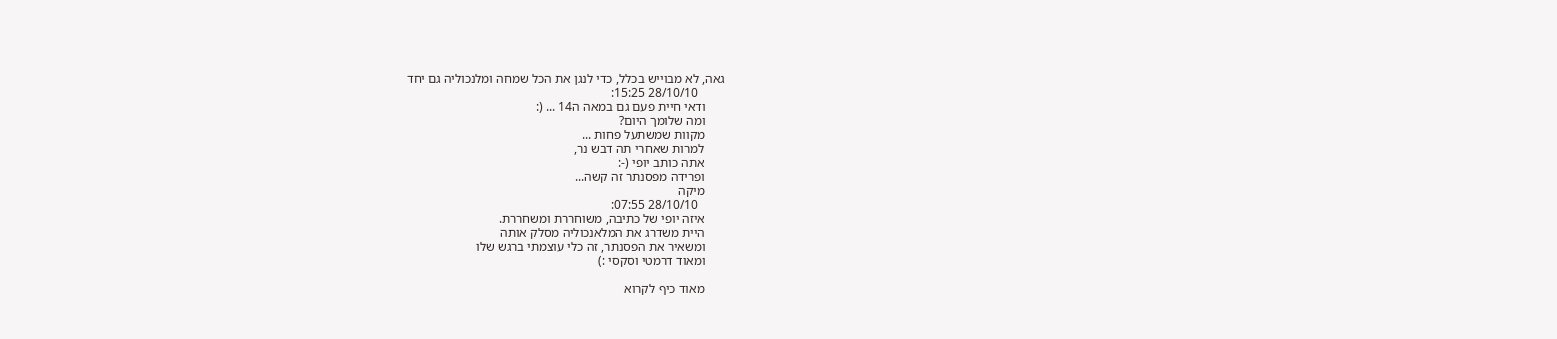גאה, לא מבוייש בכלל, כדי לנגן את הכל שמחה ומלנכוליה גם יחד
        28/10/10 15:25:
      ודאי חיית פעם גם במאה ה14 ... (:
      ומה שלומך היום?
      מקוות שמשתעל פחות ...
      למרות שאחרי תה דבש נר,
      אתה כותב יופי (-:
      ופרידה מפסנתר זה קשה...
      מיקה
        28/10/10 07:55:
      איזה יופי של כתיבה, משוחררת ומשחררת.
      היית משדרג את המלאנכוליה מסלק אותה
      ומשאיר את הפסנתר, זה כלי עוצמתי ברגש שלו
      ומאוד דרמטי וסקסי :)

      מאוד כיף לקרוא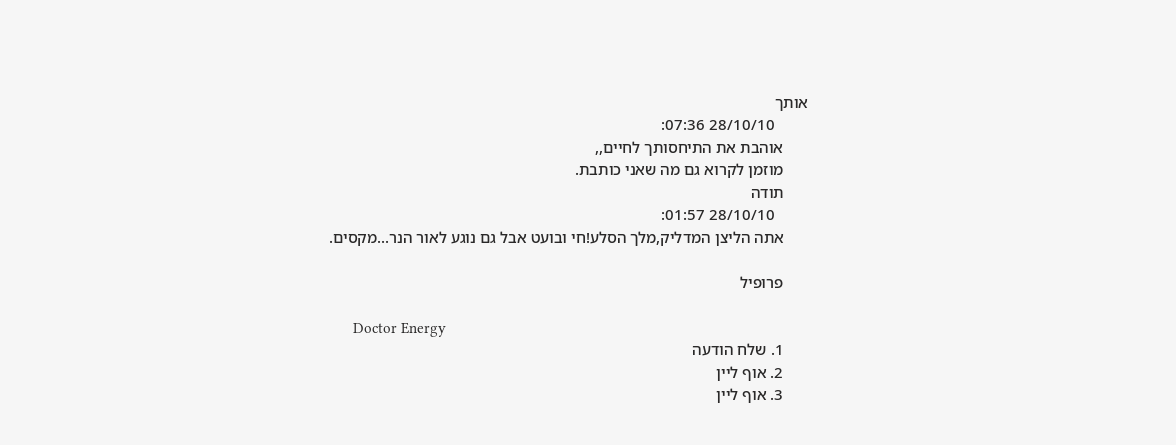אותך
        28/10/10 07:36:
      אוהבת את התיחסותך לחיים,,
      מוזמן לקרוא גם מה שאני כותבת.
      תודה
        28/10/10 01:57:
      אתה הליצן המדליק,מלך הסלע!חי ובועט אבל גם נוגע לאור הנר...מקסים.

      פרופיל

      Doctor Energy
      1. שלח הודעה
      2. אוף ליין
      3. אוף ליין